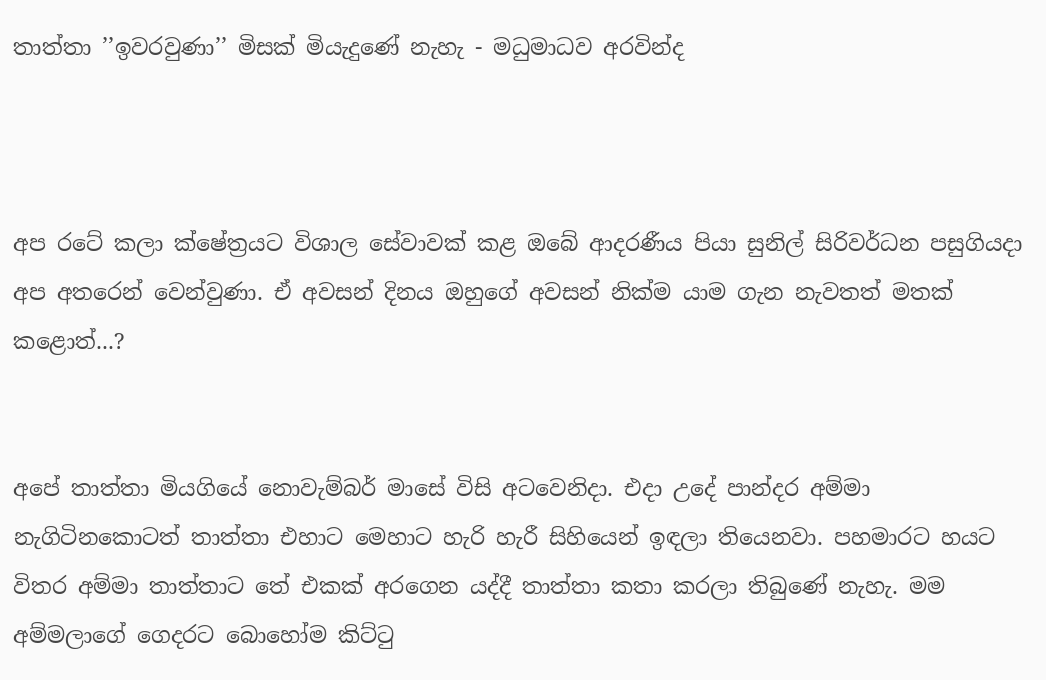තාත්තා ’’ඉවරවුණා’’ මිසක් මියැදුණේ නැහැ - මධුමාධව අරවින්ද



අප රටේ කලා ක්ෂේත්‍රයට විශාල සේවාවක් කළ ඔබේ ආදරණීය පියා සුනිල් සිරිවර්ධන පසුගියදා අප අතරෙන් වෙන්වුණා. ඒ අවසන් දිනය ඔහුගේ අවසන් නික්ම යාම ගැන නැවතත් මතක් කළොත්...?


අපේ තාත්තා මියගියේ නොවැම්බර් මාසේ විසි අටවෙනිදා. එදා උදේ පාන්දර අම්මා නැගිටිනකොටත් තාත්තා එහාට මෙහාට හැරි හැරී සිහියෙන් ඉඳලා තියෙනවා. පහමාරට හයට විතර අම්මා තාත්තාට තේ එකක් අරගෙන යද්දී තාත්තා කතා කරලා තිබුණේ නැහැ. මම අම්මලාගේ ගෙදරට බොහෝම කිට්ටු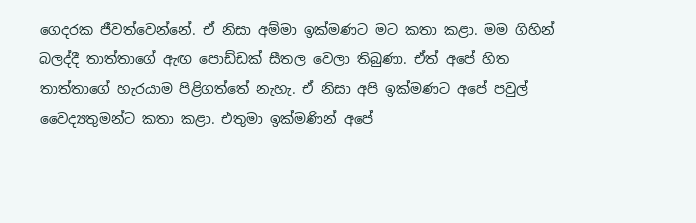ගෙදරක ජීවත්වෙන්නේ. ඒ නිසා අම්මා ඉක්මණට මට කතා කළා. මම ගිහින් බලද්දී තාත්තාගේ ඇඟ පොඩ්ඩක් සීතල වෙලා තිබුණා. ඒත් අපේ හිත තාත්තාගේ හැරයාම පිළිගත්තේ නැහැ. ඒ නිසා අපි ඉක්මණට අපේ පවුල් වෛද්‍යතුමන්ට කතා කළා. එතුමා ඉක්මණින් අපේ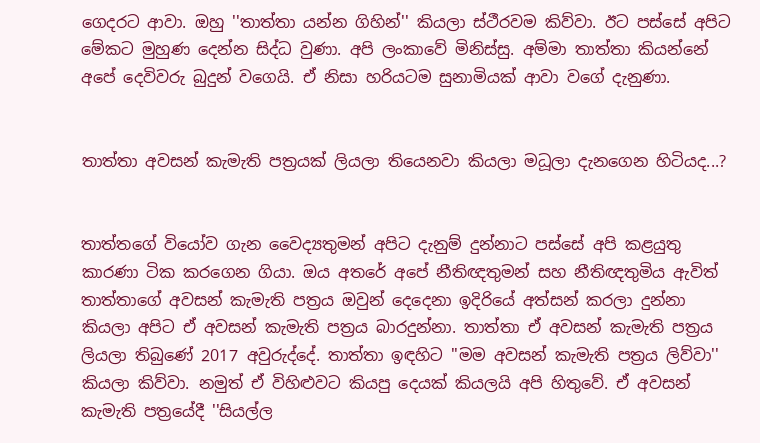ගෙදරට ආවා. ඔහු ''තාත්තා යන්න ගිහින්'' කියලා ස්ථීරවම කිව්වා. ඊට පස්සේ අපිට මේකට මුහුණ දෙන්න සිද්ධ වුණා. අපි ලංකාවේ මිනිස්සු. අම්මා තාත්තා කියන්නේ අපේ දෙවිවරු බුදුන් වගෙයි. ඒ නිසා හරියටම සුනාමියක් ආවා වගේ දැනුණා.


තාත්තා අවසන් කැමැති පත්‍රයක් ලියලා තියෙනවා කියලා මධූලා දැනගෙන හිටියද...?


තාත්තගේ වියෝව ගැන වෛද්‍යතුමන් අපිට දැනුම් දුන්නාට පස්සේ අපි කළයුතු කාරණා ටික කරගෙන ගියා. ඔය අතරේ අපේ නීතිඥතුමන් සහ නීතිඥතුමිය ඇවිත් තාත්තාගේ අවසන් කැමැති පත්‍රය ඔවුන් දෙදෙනා ඉදිරියේ අත්සන් කරලා දුන්නා කියලා අපිට ඒ අවසන් කැමැති පත්‍රය බාරදුන්නා. තාත්තා ඒ අවසන් කැමැති පත්‍රය ලියලා තිබුණේ 2017 අවුරුද්දේ. තාත්තා ඉඳහිට ''මම අවසන් කැමැති පත්‍රය ලිව්වා'' කියලා කිව්වා. නමුත් ඒ විහිළුවට කියපු දෙයක් කියලයි අපි හිතුවේ. ඒ අවසන් කැමැති පත්‍රයේදී ''සියල්ල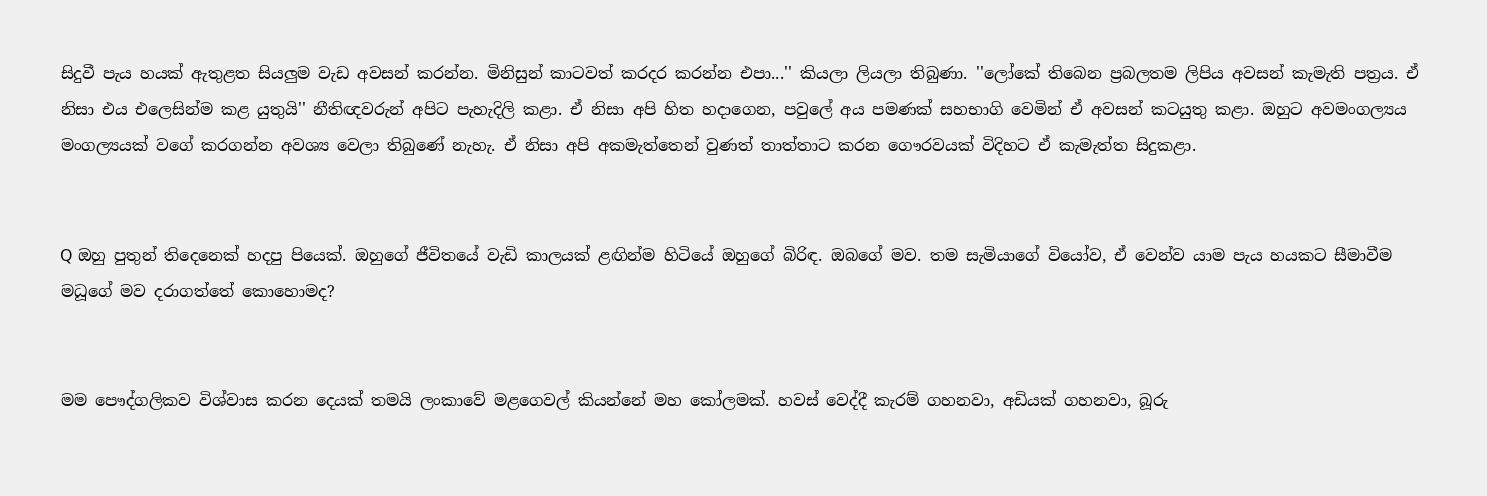සිදුවී පැය හයක් ඇතුළත සියලුම වැඩ අවසන් කරන්න. මිනිසුන් කාටවත් කරදර කරන්න එපා...'' කියලා ලියලා තිබුණා. ''ලෝකේ තිබෙන ප්‍රබලතම ලිපිය අවසන් කැමැති පත්‍රය. ඒ නිසා එය එලෙසින්ම කළ යුතුයි'' නීතිඥවරුන් අපිට පැහැදිලි කළා. ඒ නිසා අපි හිත හදාගෙන, පවුලේ අය පමණක් සහභාගි වෙමින් ඒ අවසන් කටයුතු කළා. ඔහුට අවමංගල්‍යය මංගල්‍යයක් වගේ කරගන්න අවශ්‍ය වෙලා තිබුණේ නැහැ. ඒ නිසා අපි අකමැත්තෙන් වුණත් තාත්තාට කරන ගෞරවයක් විදිහට ඒ කැමැත්ත සිදුකළා.


Q ඔහු පුතුන් තිදෙනෙක් හදපු පියෙක්. ඔහුගේ ජීවිතයේ වැඩි කාලයක් ළඟින්ම හිටියේ ඔහුගේ බිරිඳ. ඔබගේ මව. තම සැමියාගේ වියෝව, ඒ වෙන්ව යාම පැය හයකට සීමාවීම මධූගේ මව දරාගත්තේ කොහොමද?


මම පෞද්ගලිකව විශ්වාස කරන දෙයක් තමයි ලංකාවේ මළගෙවල් කියන්නේ මහ කෝලමක්. හවස් වෙද්දී කැරම් ගහනවා, අඩියක් ගහනවා, බූරු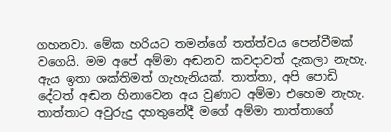ගහනවා. මේක හරියට තමන්ගේ තත්ත්වය පෙන්වීමක් වගෙයි. මම අපේ අම්මා අඬනව කවදාවත් දැකලා නැහැ. ඇය ඉතා ශක්තිමත් ගැහැනියක්. තාත්තා, අපි පොඩි දේටත් අඬන හිනාවෙන අය වුණාට අම්මා එහෙම නැහැ. තාත්තාට අවුරුදු දහතුනේදී මගේ අම්මා තාත්තාගේ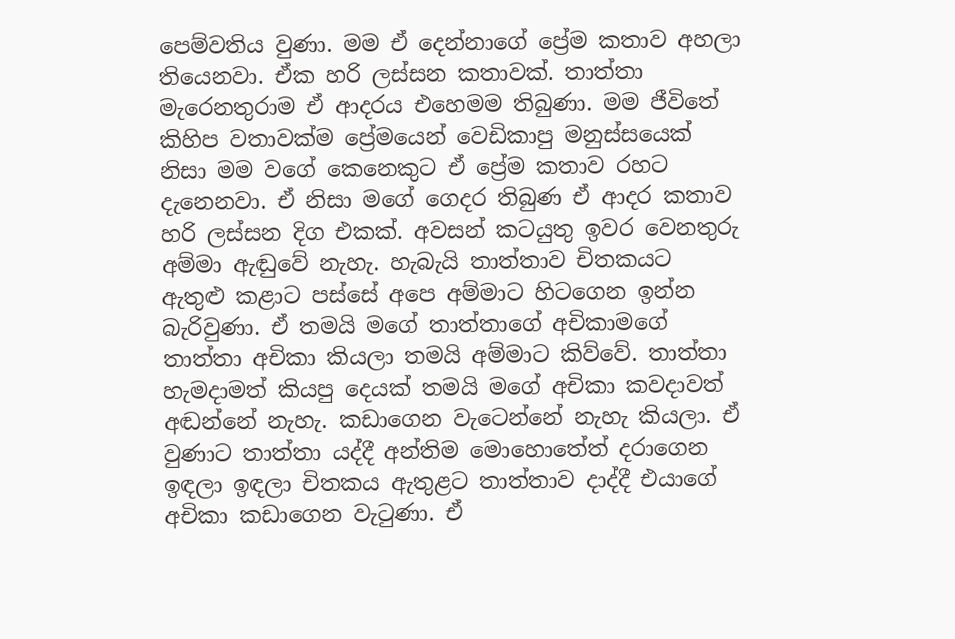පෙම්වතිය වුණා. මම ඒ දෙන්නාගේ ප්‍රේම කතාව අහලා තියෙනවා. ඒක හරි ලස්සන කතාවක්. තාත්තා මැරෙනතුරාම ඒ ආදරය එහෙමම තිබුණා. මම ජීවිතේ කිහිප වතාවක්ම ප්‍රේමයෙන් වෙඩිකාපු මනුස්සයෙක් නිසා මම වගේ කෙනෙකුට ඒ ප්‍රේම කතාව රහට දැනෙනවා. ඒ නිසා මගේ ගෙදර තිබුණ ඒ ආදර කතාව හරි ලස්සන දිග එකක්. අවසන් කටයුතු ඉවර වෙනතුරු අම්මා ඇඬුවේ නැහැ. හැබැයි තාත්තාව චිතකයට ඇතුළු කළාට පස්සේ අපෙ අම්මාට හිටගෙන ඉන්න බැරිවුණා. ඒ තමයි මගේ තාත්තාගේ අචිකාමගේ තාත්තා අචිකා කියලා තමයි අම්මාට කිව්වේ. තාත්තා හැමදාමත් කියපු දෙයක් තමයි මගේ අචිකා කවදාවත් අඬන්නේ නැහැ. කඩාගෙන වැටෙන්නේ නැහැ කියලා. ඒ වුණාට තාත්තා යද්දී අන්තිම මොහොතේත් දරාගෙන ඉඳලා ඉඳලා චිතකය ඇතුළට තාත්තාව දාද්දී එයාගේ අචිකා කඩාගෙන වැටුණා. ඒ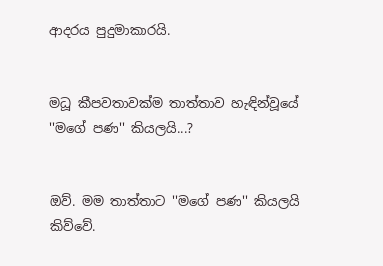ආදරය පුදුමාකාරයි.


මධූ කීපවතාවක්ම තාත්තාව හැඳින්වූයේ ''මගේ පණ'' කියලයි...?


ඔව්. මම තාත්තාට ''මගේ පණ'' කියලයි කිව්වේ.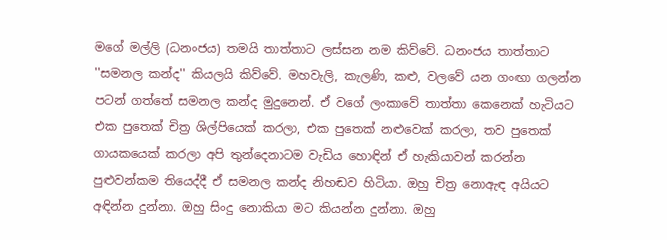මගේ මල්ලි (ධනංජය) තමයි තාත්තාට ලස්සන නම කිව්වේ. ධනංජය තාත්තාට ''සමනල කන්ද'' කියලයි කිව්වේ. මහවැලි, කැලණි, කළු, වලවේ යන ගංඟා ගලන්න පටන් ගත්තේ සමනල කන්ද මුදුනෙන්. ඒ වගේ ලංකාවේ තාත්තා කෙනෙක් හැටියට එක පුතෙක් චිත්‍ර ශිල්පියෙක් කරලා, එක පුතෙක් නළුවෙක් කරලා, තව පුතෙක් ගායකයෙක් කරලා අපි තුන්දෙනාටම වැඩිය හොඳින් ඒ හැකියාවන් කරන්න පුළුවන්කම තියෙද්දී ඒ සමනල කන්ද නිහඬව හිටියා. ඔහු චිත්‍ර නොඇඳ අයියට අඳින්න දුන්නා. ඔහු සිංදු නොකියා මට කියන්න දුන්නා. ඔහු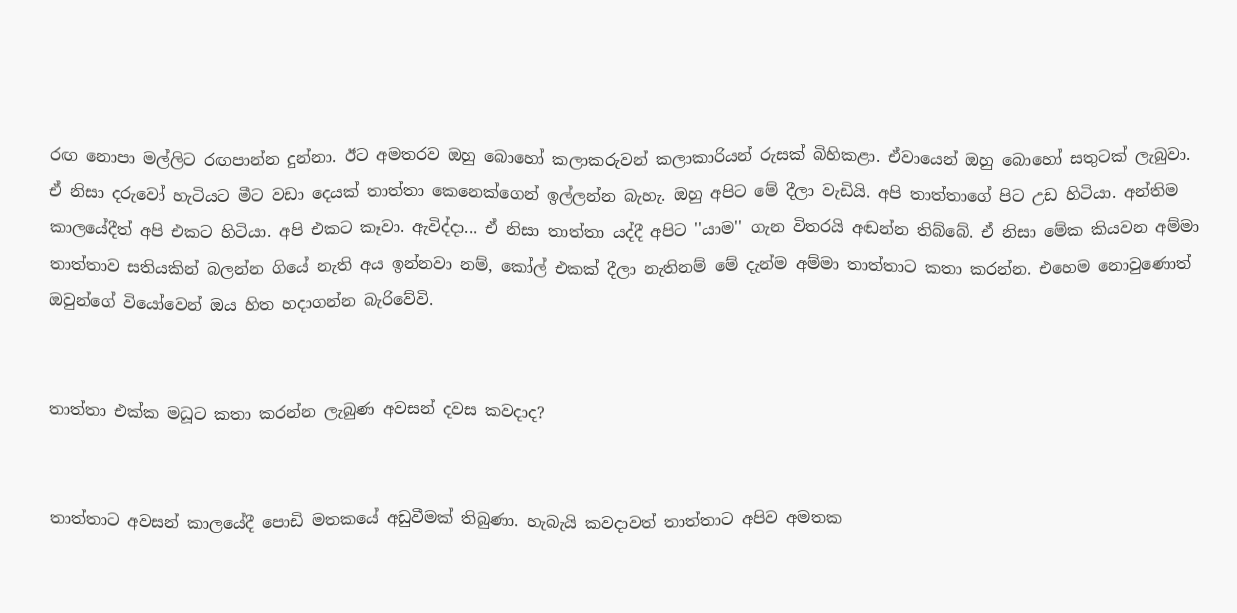රඟ නොපා මල්ලිට රඟපාන්න දුන්නා. ඊට අමතරව ඔහු බොහෝ කලාකරුවන් කලාකාරියන් රුසක් බිහිකළා. ඒවායෙන් ඔහු බොහෝ සතුටක් ලැබුවා. ඒ නිසා දරුවෝ හැටියට මීට වඩා දෙයක් තාත්තා කෙනෙක්ගෙන් ඉල්ලන්න බැහැ. ඔහු අපිට මේ දීලා වැඩියි. අපි තාත්තාගේ පිට උඩ හිටියා. අන්තිම කාලයේදීත් අපි එකට හිටියා. අපි එකට කෑවා. ඇවිද්දා... ඒ නිසා තාත්තා යද්දී අපිට ''යාම'' ගැන විතරයි අඬන්න තිබ්බේ. ඒ නිසා මේක කියවන අම්මා තාත්තාව සතියකින් බලන්න ගියේ නැති අය ඉන්නවා නම්, කෝල් එකක් දීලා නැතිනම් මේ දැන්ම අම්මා තාත්තාට කතා කරන්න. එහෙම නොවුණොත් ඔවුන්ගේ වියෝවෙන් ඔය හිත හදාගන්න බැරිවේවි.


තාත්තා එක්ක මධූට කතා කරන්න ලැබුණ අවසන් දවස කවදාද?


තාත්තාට අවසන් කාලයේදී පොඩි මතකයේ අඩුවීමක් තිබුණා. හැබැයි කවදාවත් තාත්තාට අපිව අමතක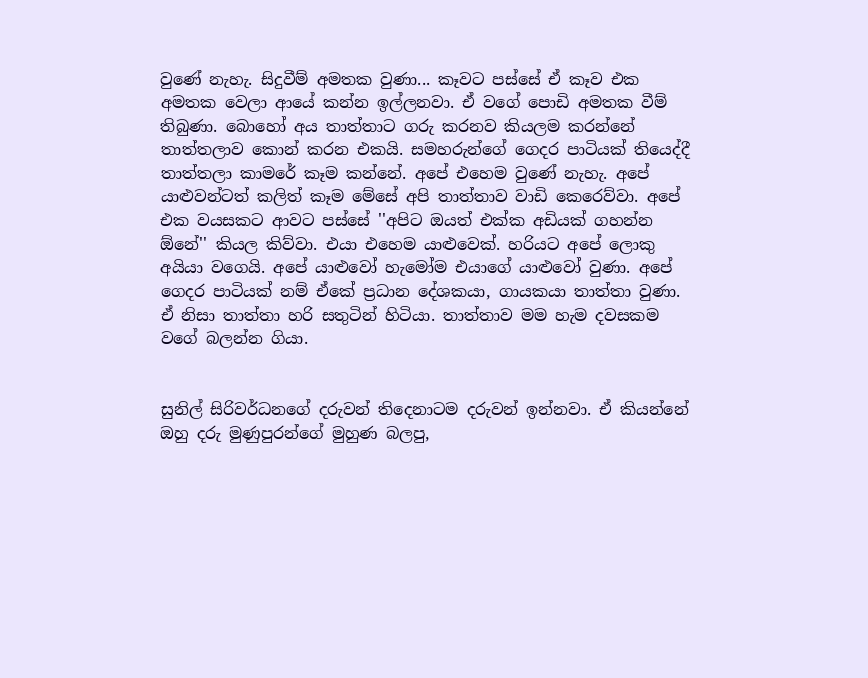වුණේ නැහැ. සිදුවීම් අමතක වුණා... කෑවට පස්සේ ඒ කෑව එක අමතක වෙලා ආයේ කන්න ඉල්ලනවා. ඒ වගේ පොඩි අමතක වීම් තිබුණා. බොහෝ අය තාත්තාට ගරු කරනව කියලම කරන්නේ තාත්තලාව කොන් කරන එකයි. සමහරුන්ගේ ගෙදර පාටියක් තියෙද්දී තාත්තලා කාමරේ කෑම කන්නේ. අපේ එහෙම වුණේ නැහැ. අපේ යාළුවන්ටත් කලිත් කෑම මේසේ අපි තාත්තාව වාඩි කෙරෙව්වා. අපේ එක වයසකට ආවට පස්සේ ''අපිට ඔයත් එක්ක අඩියක් ගහන්න ඕනේ'' කියල කිව්වා. එයා එහෙම යාළුවෙක්. හරියට අපේ ලොකු අයියා වගෙයි. අපේ යාළුවෝ හැමෝම එයාගේ යාළුවෝ වුණා. අපේ ගෙදර පාටියක් නම් ඒකේ ප්‍රධාන දේශකයා, ගායකයා තාත්තා වුණා. ඒ නිසා තාත්තා හරි සතුටින් හිටියා. තාත්තාව මම හැම දවසකම වගේ බලන්න ගියා.


සුනිල් සිරිවර්ධනගේ දරුවන් තිදෙනාටම දරුවන් ඉන්නවා. ඒ කියන්නේ ඔහු දරු මුණුපුරන්ගේ මුහුණ බලපු,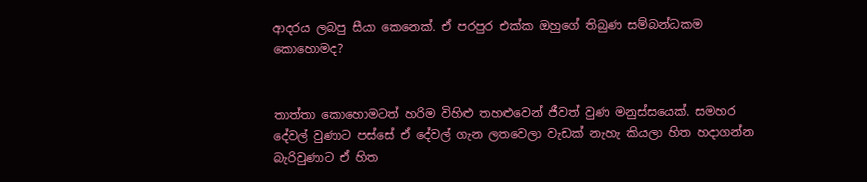ආදරය ලබපු සීයා කෙනෙක්. ඒ පරපුර එක්ක ඔහුගේ තිබුණ සම්බන්ධකම කොහොමද?


තාත්තා කොහොමටත් හරිම විහිළු තහළුවෙන් ජීවත් වුණ මනුස්සයෙක්. සමහර දේවල් වුණාට පස්සේ ඒ දේවල් ගැන ලතවෙලා වැඩක් නැහැ කියලා හිත හදාගන්න බැරිවුණාට ඒ හිත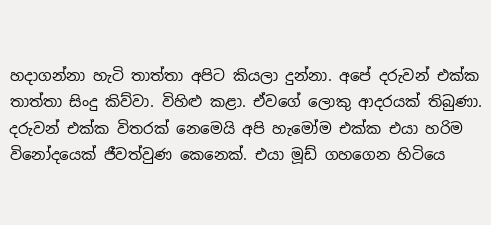හදාගන්නා හැටි තාත්තා අපිට කියලා දුන්නා. අපේ දරුවන් එක්ක තාත්තා සිංදු කිව්වා. විහිළු කළා. ඒවගේ ලොකු ආදරයක් තිබුණා. දරුවන් එක්ක විතරක් නෙමෙයි අපි හැමෝම එක්ක එයා හරිම විනෝදයෙක් ජීවත්වුණ කෙනෙක්. එයා මූඩ් ගහගෙන හිටියෙ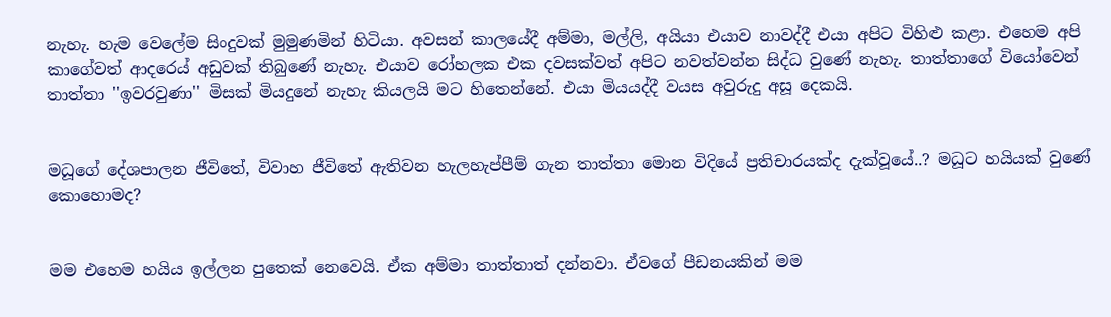නැහැ. හැම වෙලේම සිංදුවක් මුමුණමින් හිටියා. අවසන් කාලයේදී අම්මා, මල්ලි, අයියා එයාව නාවද්දී එයා අපිට විහිළු කළා. එහෙම අපි කාගේවත් ආදර‍ෙය් අඩුවක් තිබුණේ නැහැ. එයාව රෝහලක එක දවසක්වත් අපිට නවත්වන්න සිද්ධ වුණේ නැහැ. තාත්තාගේ වියෝවෙන් තාත්තා ''ඉවරවුණා'' මිසක් මියදුනේ නැහැ කියලයි මට හිතෙන්නේ. එයා මියයද්දී වයස අවුරුදු අසූ දෙකයි.


මධූගේ දේශපාලන ජීවිතේ, විවාහ ජීවිතේ ඇතිවන හැලහැප්පීම් ගැන තාත්තා මොන විදියේ ප්‍රතිචාරයක්ද දැක්වූයේ..? මධූට හයියක් වුණේ කොහොමද?


මම එහෙම හයිය ඉල්ලන පුතෙක් නෙවෙයි. ඒක අම්මා තාත්තාත් දන්නවා. ඒවගේ පීඩනයකින් මම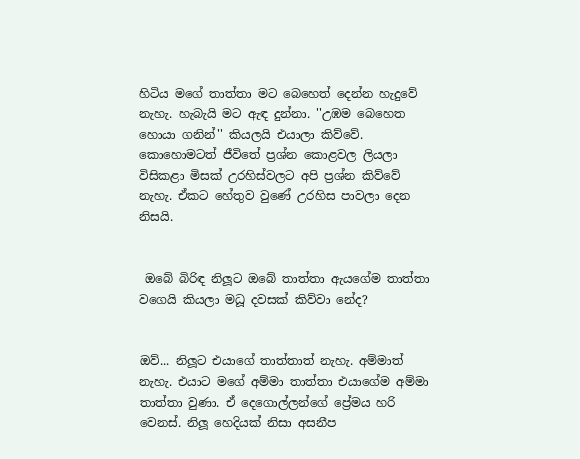හිටිය මගේ තාත්තා මට බෙහෙත් දෙන්න හැදුවේ නැහැ. හැබැයි මට ඇඳ දුන්නා. ''උඹම බෙහෙත හොයා ගනින්'' කියලයි එයාලා කිව්වේ. කොහොමටත් ජීවිතේ ප්‍රශ්න කොළවල ලියලා විසිකළා මිසක් උරහිස්වලට අපි ප්‍රශ්න කිව්වේ නැහැ. ඒකට හේතුව වුණේ උරහිස පාවලා දෙන නිසයි.


 ඔබේ බිරිඳ නිලූට ඔබේ තාත්තා ඇයගේම තාත්තා වගෙයි කියලා මධූ දවසක් කිව්වා නේද?


ඔව්... නිලූට එයාගේ තාත්තාත් නැහැ. අම්මාත් නැහැ. එයාට මගේ අම්මා තාත්තා එයාගේම අම්මා තාත්තා වුණා. ඒ දෙගොල්ලන්ගේ ප්‍රේමය හරි වෙනස්. නිලූ හෙදියක් නිසා අසනීප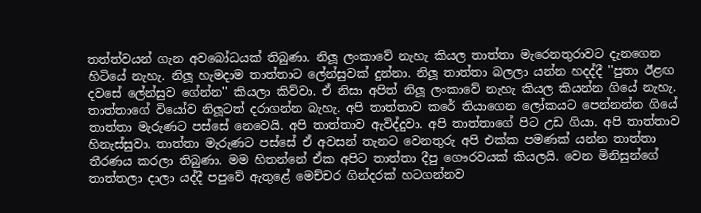තත්ත්වයන් ගැන අවබෝධයක් තිබුණා. නිලූ ලංකාවේ නැහැ කියල තාත්තා මැරෙනතුරාවට දැනගෙන හිටියේ නැහැ. නිලූ හැමදාම තාත්තාට ලේන්සුවක් දුන්නා. නිලූ තාත්තා බලලා යන්න හදද්දී ''පුතා ඊළඟ දවසේ ලේන්සුව ගේන්න'' කියලා කිව්වා. ඒ නිසා අපිත් නිලූ ලංකාවේ නැහැ කියල කියන්න ගියේ නැහැ. තාත්තාගේ වියෝව නිලූටත් දරාගන්න බැහැ. අපි තාත්තාව කරේ තියාගෙන ලෝකයට පෙන්නන්න ගියේ තාත්තා මැරුණට පස්සේ නෙවෙයි. අපි තාත්තාව ඇවිද්දුවා. අපි තාත්තාගේ පිට උඩ ගියා. අපි තාත්තාව හිනැස්සුවා. තාත්තා මැරුණට පස්සේ ඒ අවසන් තැනට වෙනතුරු අපි එක්ක පමණක් යන්න තාත්තා තීරණය කරලා තිබුණා. මම හිතන්නේ ඒක අපිට තාත්තා දීපු ගෞරවයක් කියලයි. වෙන මිනිසුන්ගේ තාත්තලා දාලා යද්දී පපුවේ ඇතුළේ මෙච්චර ගින්දරක් හටගන්නව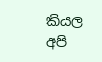කියල අපි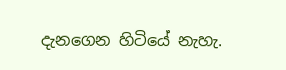දැනගෙන හිටියේ නැහැ.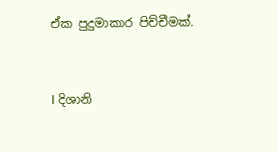ඒක පුදුමාකාර පිච්චීමක්.


I දිශානි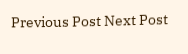Previous Post Next Post